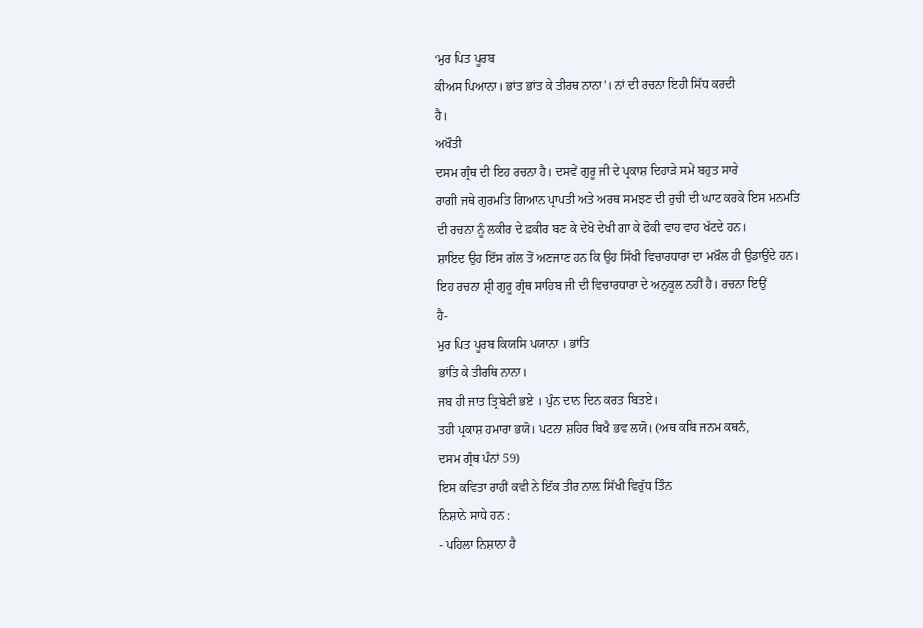‘ਮੁਰ ਪਿਤ ਪੂਰਬ
ਕੀਅਸ ਪਿਆਨਾ। ਭਾਂਤ ਭਾਂਤ ਕੇ ਤੀਰਥ ਨਾਨਾ’। ਨਾਂ ਦੀ ਰਚਨਾ ਇਹੀ ਸਿੱਧ ਕਰਦੀ
ਹੈ।
ਅਖੌਤੀ
ਦਸਮ ਗ੍ਰੰਥ ਦੀ ਇਹ ਰਚਨਾ ਹੈ। ਦਸਵੇਂ ਗੁਰੂ ਜੀ ਦੇ ਪ੍ਰਕਾਸ਼ ਦਿਹਾੜੇ ਸਮੇਂ ਬਹੁਤ ਸਾਰੇ
ਰਾਗੀ ਜਥੇ ਗੁਰਮਤਿ ਗਿਆਨ ਪ੍ਰਾਪਤੀ ਅਤੇ ਅਰਥ ਸਮਝਣ ਦੀ ਰੁਚੀ ਦੀ ਘਾਟ ਕਰਕੇ ਇਸ ਮਨਮਤਿ
ਦੀ ਰਚਨਾ ਨੂੰ ਲਕੀਰ ਦੇ ਫ਼ਕੀਰ ਬਣ ਕੇ ਦੇਖੋ ਦੇਖੀ ਗਾ ਕੇ ਫੋਕੀ ਵਾਹ ਵਾਹ ਖੱਟਦੇ ਹਨ।
ਸ਼ਾਇਦ ਉਹ ਇੱਸ ਗੱਲ ਤੋਂ ਅਣਜਾਣ ਹਨ ਕਿ ਉਹ ਸਿੱਖੀ ਵਿਚਾਰਧਾਰਾ ਦਾ ਮਖ਼ੌਲ ਹੀ ਉਡਾਉਂਦੇ ਹਨ।
ਇਹ ਰਚਨਾ ਸ਼੍ਰੀ ਗੁਰੂ ਗ੍ਰੰਥ ਸਾਹਿਬ ਜੀ ਦੀ ਵਿਚਾਰਧਾਰਾ ਦੇ ਅਨੁਕੂਲ ਨਹੀਂ ਹੈ। ਰਚਨਾ ਇਉਂ
ਹੈ-
ਮੁਰ ਪਿਤ ਪੂਰਬ ਕਿਯਸਿ ਪਯਾਨਾ । ਭਾਂਤਿ
ਭਾਂਤਿ ਕੇ ਤੀਰਥਿ ਨਾਨਾ।
ਜਬ ਹੀ ਜਾਤ ਤ੍ਰਿਬੇਣੀ ਭਏ । ਪੁੰਨ ਦਾਨ ਦਿਨ ਕਰਤ ਬਿਤਏ।
ਤਹੀ ਪ੍ਰਕਾਸ਼ ਹਮਾਰਾ ਭਯੋ। ਪਟਨਾ ਸ਼ਹਿਰ ਬਿਖੈ ਭਵ ਲਯੋ। (ਅਥ ਕਬਿ ਜਨਮ ਕਥਨੰ,
ਦਸਮ ਗ੍ਰੰਥ ਪੰਨਾਂ 59)
ਇਸ ਕਵਿਤਾ ਰਾਹੀਂ ਕਵੀ ਨੇ ਇੱਕ ਤੀਰ ਨਾਲ਼ ਸਿੱਖੀ ਵਿਰੁੱਧ ਤਿੰਨ
ਨਿਸ਼ਾਨੇ ਸਾਧੇ ਹਨ :
- ਪਹਿਲਾ ਨਿਸ਼ਾਨਾ ਹੈ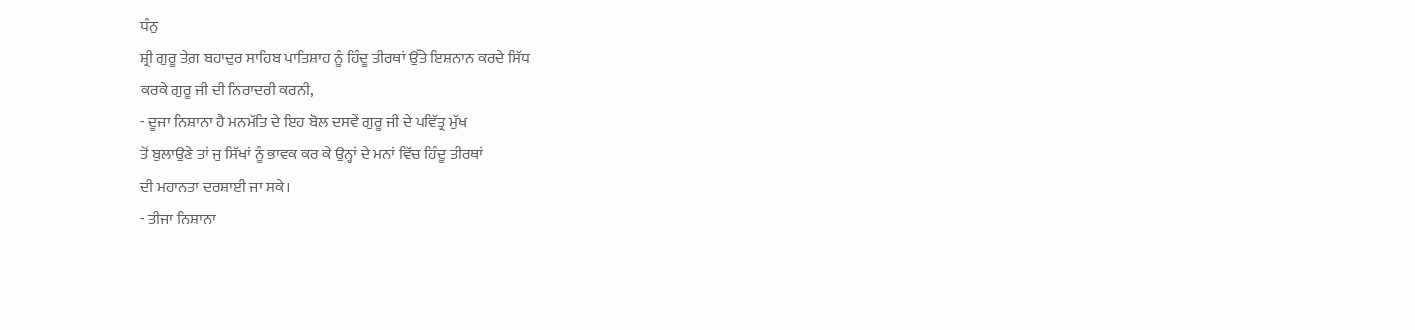ਧੰਨੁ
ਸ਼੍ਰੀ ਗੁਰੂ ਤੇਗ਼ ਬਹਾਦੁਰ ਸਾਹਿਬ ਪਾਤਿਸ਼ਾਹ ਨੂੰ ਹਿੰਦੂ ਤੀਰਥਾਂ ਉੱਤੇ ਇਸ਼ਨਾਨ ਕਰਦੇ ਸਿੱਧ
ਕਰਕੇ ਗੁਰੂ ਜੀ ਦੀ ਨਿਰਾਦਰੀ ਕਰਨੀ,
- ਦੂਜਾ ਨਿਸ਼ਾਨਾ ਹੈ ਮਨਮੱਤਿ ਦੇ ਇਹ ਬੋਲ ਦਸਵੇਂ ਗੁਰੂ ਜੀ ਦੇ ਪਵਿੱਤ੍ਰ ਮੁੱਖ
ਤੋਂ ਬੁਲਾਉਣੇ ਤਾਂ ਜੁ ਸਿੱਖਾਂ ਨੂੰ ਭਾਵਕ ਕਰ ਕੇ ਉਨ੍ਹਾਂ ਦੇ ਮਨਾਂ ਵਿੱਚ ਹਿੰਦੂ ਤੀਰਥਾਂ
ਦੀ ਮਹਾਨਤਾ ਦਰਸ਼ਾਈ ਜਾ ਸਕੇ।
- ਤੀਜਾ ਨਿਸ਼ਾਨਾ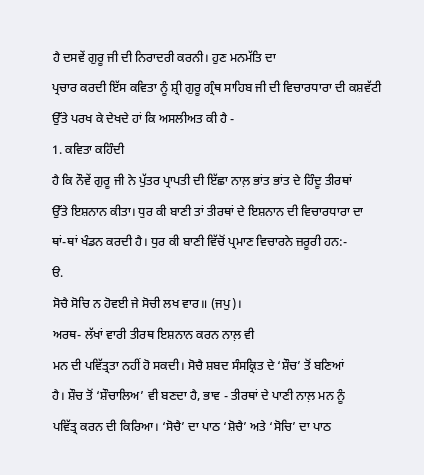ਹੈ ਦਸਵੇਂ ਗੁਰੂ ਜੀ ਦੀ ਨਿਰਾਦਰੀ ਕਰਨੀ। ਹੁਣ ਮਨਮੱਤਿ ਦਾ
ਪ੍ਰਚਾਰ ਕਰਦੀ ਇੱਸ ਕਵਿਤਾ ਨੂੰ ਸ਼੍ਰੀ ਗੁਰੂ ਗ੍ਰੰਥ ਸਾਹਿਬ ਜੀ ਦੀ ਵਿਚਾਰਧਾਰਾ ਦੀ ਕਸ਼ਵੱਟੀ
ਉੱਤੇ ਪਰਖ ਕੇ ਦੇਖਦੇ ਹਾਂ ਕਿ ਅਸਲੀਅਤ ਕੀ ਹੈ -
1. ਕਵਿਤਾ ਕਹਿੰਦੀ
ਹੈ ਕਿ ਨੌਵੇਂ ਗੁਰੂ ਜੀ ਨੇ ਪੁੱਤਰ ਪ੍ਰਾਪਤੀ ਦੀ ਇੱਛਾ ਨਾਲ਼ ਭਾਂਤ ਭਾਂਤ ਦੇ ਹਿੰਦੂ ਤੀਰਥਾਂ
ਉੱਤੇ ਇਸ਼ਨਾਨ ਕੀਤਾ। ਧੁਰ ਕੀ ਬਾਣੀ ਤਾਂ ਤੀਰਥਾਂ ਦੇ ਇਸ਼ਨਾਨ ਦੀ ਵਿਚਾਰਧਾਰਾ ਦਾ
ਥਾਂ-ਥਾਂ ਖੰਡਨ ਕਰਦੀ ਹੈ। ਧੁਰ ਕੀ ਬਾਣੀ ਵਿੱਚੋਂ ਪ੍ਰਮਾਣ ਵਿਚਾਰਨੇ ਜ਼ਰੂਰੀ ਹਨ:-
ੳ.
ਸੋਚੈ ਸੋਚਿ ਨ ਹੋਵਈ ਜੇ ਸੋਚੀ ਲਖ ਵਾਰ॥ (ਜਪੁ)।
ਅਰਥ- ਲੱਖਾਂ ਵਾਰੀ ਤੀਰਥ ਇਸ਼ਨਾਨ ਕਰਨ ਨਾਲ਼ ਵੀ
ਮਨ ਦੀ ਪਵਿੱਤ੍ਰਤਾ ਨਹੀਂ ਹੋ ਸਕਦੀ। ਸੋਚੈ ਸ਼ਬਦ ਸੰਸਕ੍ਰਿਤ ਦੇ ‘ਸ਼ੌਚ’ ਤੋਂ ਬਣਿਆਂ
ਹੈ। ਸ਼ੌਚ ਤੋਂ ‘ਸ਼ੌਚਾਲਿਅ’ ਵੀ ਬਣਦਾ ਹੈ, ਭਾਵ - ਤੀਰਥਾਂ ਦੇ ਪਾਣੀ ਨਾਲ਼ ਮਨ ਨੂੰ
ਪਵਿੱਤ੍ਰ ਕਰਨ ਦੀ ਕਿਰਿਆ। ‘ਸੋਚੈ’ ਦਾ ਪਾਠ ‘ਸ਼ੋਚੈ’ ਅਤੇ ‘ਸੋਚਿ’ ਦਾ ਪਾਠ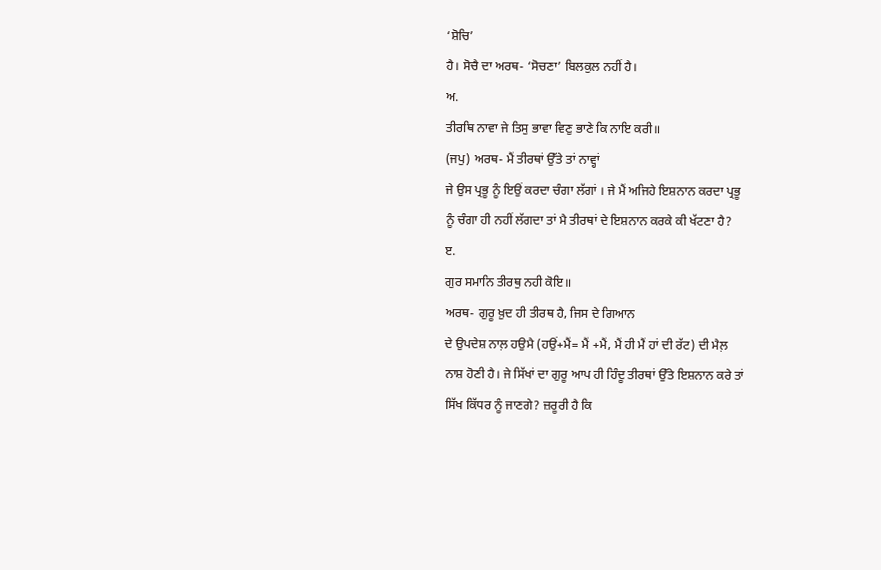‘ਸ਼ੋਚਿ’
ਹੈ। ਸੋਚੈ ਦਾ ਅਰਥ- ‘ਸੋਚਣਾ’ ਬਿਲਕੁਲ ਨਹੀਂ ਹੈ।
ਅ.
ਤੀਰਥਿ ਨਾਵਾ ਜੇ ਤਿਸੁ ਭਾਵਾ ਵਿਣੁ ਭਾਣੇ ਕਿ ਨਾਇ ਕਰੀ॥
(ਜਪੁ) ਅਰਥ- ਮੈਂ ਤੀਰਥਾਂ ਉੱਤੇ ਤਾਂ ਨਾਵ੍ਹਾਂ
ਜੇ ਉਸ ਪ੍ਰਭੂ ਨੂੰ ਇਉਂ ਕਰਦਾ ਚੰਗਾ ਲੱਗਾਂ । ਜੇ ਮੈਂ ਅਜਿਹੇ ਇਸ਼ਨਾਨ ਕਰਦਾ ਪ੍ਰਭੂ
ਨੂੰ ਚੰਗਾ ਹੀ ਨਹੀਂ ਲੱਗਦਾ ਤਾਂ ਮੈ ਤੀਰਥਾਂ ਦੇ ਇਸ਼ਨਾਨ ਕਰਕੇ ਕੀ ਖੱਟਣਾ ਹੈ?
ੲ.
ਗੁਰ ਸਮਾਨਿ ਤੀਰਥੁ ਨਹੀ ਕੋਇ॥
ਅਰਥ- ਗੁਰੂ ਖ਼ੁਦ ਹੀ ਤੀਰਥ ਹੈ, ਜਿਸ ਦੇ ਗਿਆਨ
ਦੇ ਉਪਦੇਸ਼ ਨਾਲ਼ ਹਉਮੈ (ਹਉਂ+ਮੈਂ= ਮੈਂ +ਮੈਂ, ਮੈਂ ਹੀ ਮੈਂ ਹਾਂ ਦੀ ਰੱਟ) ਦੀ ਮੈਲ਼
ਨਾਸ਼ ਹੋਣੀ ਹੈ। ਜੇ ਸਿੱਖਾਂ ਦਾ ਗੁਰੂ ਆਪ ਹੀ ਹਿੰਦੂ ਤੀਰਥਾਂ ਉੱਤੇ ਇਸ਼ਨਾਨ ਕਰੇ ਤਾਂ
ਸਿੱਖ ਕਿੱਧਰ ਨੂੰ ਜਾਣਗੇ? ਜ਼ਰੂਰੀ ਹੈ ਕਿ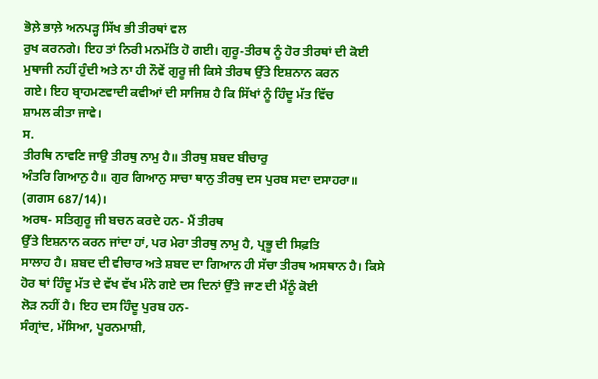ਭੋਲ਼ੇ ਭਾਲ਼ੇ ਅਨਪੜ੍ਹ ਸਿੱਖ ਭੀ ਤੀਰਥਾਂ ਵਲ
ਰੁਖ ਕਰਨਗੇ। ਇਹ ਤਾਂ ਨਿਰੀ ਮਨਮੱਤਿ ਹੋ ਗਈ। ਗੁਰੂ-ਤੀਰਥ ਨੂੰ ਹੋਰ ਤੀਰਥਾਂ ਦੀ ਕੋਈ
ਮੁਥਾਜੀ ਨਹੀਂ ਹੁੰਦੀ ਅਤੇ ਨਾ ਹੀ ਨੌਵੇਂ ਗੁਰੂ ਜੀ ਕਿਸੇ ਤੀਰਥ ਉੱਤੇ ਇਸ਼ਨਾਨ ਕਰਨ
ਗਏ। ਇਹ ਬ੍ਰਾਹਮਣਵਾਦੀ ਕਵੀਆਂ ਦੀ ਸਾਜਿਸ਼ ਹੈ ਕਿ ਸਿੱਖਾਂ ਨੂੰ ਹਿੰਦੂ ਮੱਤ ਵਿੱਚ
ਸ਼ਾਮਲ ਕੀਤਾ ਜਾਵੇ।
ਸ.
ਤੀਰਥਿ ਨਾਵਣਿ ਜਾਉ ਤੀਰਥੁ ਨਾਮੁ ਹੈ॥ ਤੀਰਥੁ ਸ਼ਬਦ ਬੀਚਾਰੁ
ਅੰਤਰਿ ਗਿਆਨੁ ਹੈ॥ ਗੁਰ ਗਿਆਨੁ ਸਾਚਾ ਥਾਨੁ ਤੀਰਥੁ ਦਸ ਪੁਰਬ ਸਦਾ ਦਸਾਹਰਾ॥
(ਗਗਸ 687/14)।
ਅਰਥ- ਸਤਿਗੁਰੂ ਜੀ ਬਚਨ ਕਰਦੇ ਹਨ- ਮੈਂ ਤੀਰਥ
ਉੱਤੇ ਇਸ਼ਨਾਨ ਕਰਨ ਜਾਂਦਾ ਹਾਂ, ਪਰ ਮੇਰਾ ਤੀਰਥੁ ਨਾਮੁ ਹੈ, ਪ੍ਰਭੂ ਦੀ ਸਿਫ਼ਤਿ
ਸਾਲਾਹ ਹੈ। ਸ਼ਬਦ ਦੀ ਵੀਚਾਰ ਅਤੇ ਸ਼ਬਦ ਦਾ ਗਿਆਨ ਹੀ ਸੱਚਾ ਤੀਰਥ ਅਸਥਾਨ ਹੈ। ਕਿਸੇ
ਹੋਰ ਥਾਂ ਹਿੰਦੂ ਮੱਤ ਦੇ ਵੱਖ ਵੱਖ ਮੰਨੇ ਗਏ ਦਸ ਦਿਨਾਂ ਉੱਤੇ ਜਾਣ ਦੀ ਮੈਂਨੂੰ ਕੋਈ
ਲੋੜ ਨਹੀਂ ਹੈ। ਇਹ ਦਸ ਹਿੰਦੂ ਪੁਰਬ ਹਨ-
ਸੰਗ੍ਰਾਂਦ, ਮੱਸਿਆ, ਪੂਰਨਮਾਸ਼ੀ,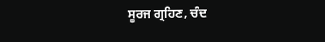ਸੂਰਜ ਗ੍ਰਹਿਣ, ਚੰਦ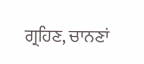ਗ੍ਰਹਿਣ, ਚਾਨਣਾਂ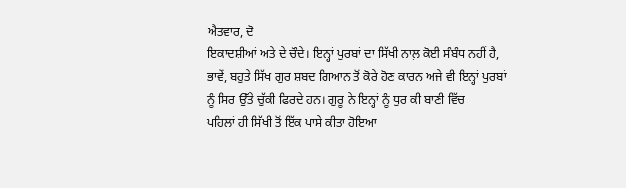ਐਤਵਾਰ, ਦੋ
ਇਕਾਦਸ਼ੀਆਂ ਅਤੇ ਦੇ ਚੌਦੇ। ਇਨ੍ਹਾਂ ਪੁਰਬਾਂ ਦਾ ਸਿੱਖੀ ਨਾਲ਼ ਕੋਈ ਸੰਬੰਧ ਨਹੀਂ ਹੈ,
ਭਾਵੇਂ, ਬਹੁਤੇ ਸਿੱਖ ਗੁਰ ਸ਼ਬਦ ਗਿਆਨ ਤੋਂ ਕੋਰੇ ਹੋਣ ਕਾਰਨ ਅਜੇ ਵੀ ਇਨ੍ਹਾਂ ਪੁਰਬਾਂ
ਨੂੰ ਸਿਰ ਉੱਤੇ ਚੁੱਕੀ ਫਿਰਦੇ ਹਨ। ਗੁਰੂ ਨੇ ਇਨ੍ਹਾਂ ਨੂੰ ਧੁਰ ਕੀ ਬਾਣੀ ਵਿੱਚ
ਪਹਿਲਾਂ ਹੀ ਸਿੱਖੀ ਤੋਂ ਇੱਕ ਪਾਸੇ ਕੀਤਾ ਹੋਇਆ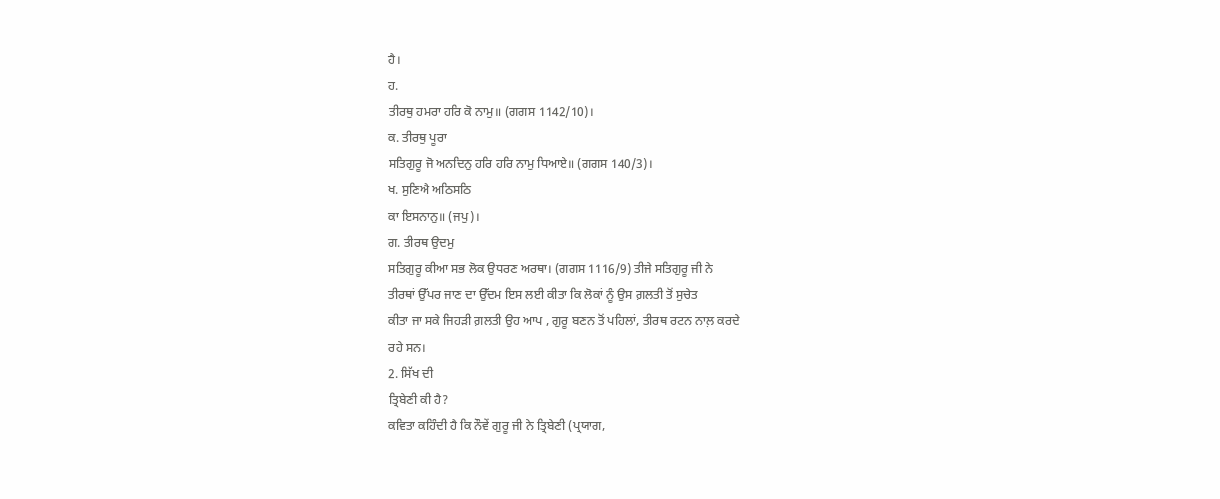ਹੈ।
ਹ.
ਤੀਰਥੁ ਹਮਰਾ ਹਰਿ ਕੋ ਨਾਮੁ॥ (ਗਗਸ 1142/10)।
ਕ. ਤੀਰਥੁ ਪੂਰਾ
ਸਤਿਗੁਰੂ ਜੋ ਅਨਦਿਨੁ ਹਰਿ ਹਰਿ ਨਾਮੁ ਧਿਆਏ॥ (ਗਗਸ 140/3)।
ਖ. ਸੁਣਿਐ ਅਠਿਸਠਿ
ਕਾ ਇਸਨਾਨੁ॥ (ਜਪੁ)।
ਗ. ਤੀਰਥ ਉਦਮੁ
ਸਤਿਗੁਰੂ ਕੀਆ ਸਭ ਲੋਕ ਉਧਰਣ ਅਰਥਾ। (ਗਗਸ 1116/9) ਤੀਜੇ ਸਤਿਗੁਰੂ ਜੀ ਨੇ
ਤੀਰਥਾਂ ਉੱਪਰ ਜਾਣ ਦਾ ਉੱਦਮ ਇਸ ਲਈ ਕੀਤਾ ਕਿ ਲੋਕਾਂ ਨੂੰ ਉਸ ਗ਼ਲਤੀ ਤੋਂ ਸੁਚੇਤ
ਕੀਤਾ ਜਾ ਸਕੇ ਜਿਹੜੀ ਗ਼ਲਤੀ ਉਹ ਆਪ , ਗੁਰੂ ਬਣਨ ਤੋਂ ਪਹਿਲਾਂ, ਤੀਰਥ ਰਟਨ ਨਾਲ਼ ਕਰਦੇ
ਰਹੇ ਸਨ।
2. ਸਿੱਖ ਦੀ
ਤ੍ਰਿਬੇਣੀ ਕੀ ਹੈ?
ਕਵਿਤਾ ਕਹਿੰਦੀ ਹੈ ਕਿ ਨੌਵੇਂ ਗੁਰੂ ਜੀ ਨੇ ਤ੍ਰਿਬੇਣੀ (ਪ੍ਰਯਾਗ,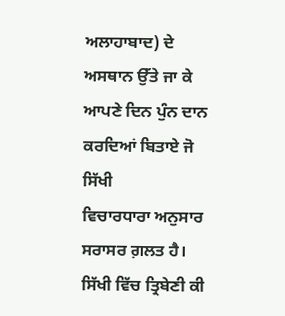ਅਲਾਹਾਬਾਦ) ਦੇ ਅਸਥਾਨ ਉੱਤੇ ਜਾ ਕੇ ਆਪਣੇ ਦਿਨ ਪੁੰਨ ਦਾਨ ਕਰਦਿਆਂ ਬਿਤਾਏ ਜੋ ਸਿੱਖੀ
ਵਿਚਾਰਧਾਰਾ ਅਨੁਸਾਰ ਸਰਾਸਰ ਗ਼ਲਤ ਹੈ। ਸਿੱਖੀ ਵਿੱਚ ਤ੍ਰਿਬੇਣੀ ਕੀ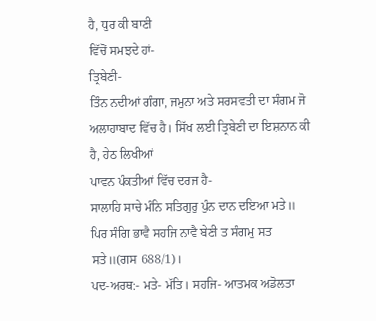ਹੈ, ਧੁਰ ਕੀ ਬਾਣੀ
ਵਿੱਚੋਂ ਸਮਝਦੇ ਹਾਂ-
ਤ੍ਰਿਬੇਣੀ-
ਤਿੰਨ ਨਦੀਆਂ ਗੰਗਾ, ਜਮੁਨਾ ਅਤੇ ਸਰਸਵਤੀ ਦਾ ਸੰਗਮ ਜੋ
ਅਲਾਹਾਬਾਦ ਵਿੱਚ ਹੈ। ਸਿੱਖ ਲਈ ਤ੍ਰਿਬੇਣੀ ਦਾ ਇਸ਼ਨਾਨ ਕੀ ਹੈ, ਹੇਠ ਲਿਖੀਆਂ
ਪਾਵਨ ਪੰਕਤੀਆਂ ਵਿੱਚ ਦਰਜ ਹੈ-
ਸਾਲਾਹਿ ਸਾਚੇ ਮੰਨਿ ਸਤਿਗੁਰੁ ਪੁੰਨ ਦਾਨ ਦਇਆ ਮਤੇ॥
ਪਿਰ ਸੰਗਿ ਭਾਵੈ ਸਹਜਿ ਨਾਵੈ ਬੇਣੀ ਤ ਸੰਗਮੁ ਸਤ ਸਤੇ॥(ਗਸ 688/1)।
ਪਦ-ਅਰਥ:- ਮਤੇ- ਮੱਤਿ। ਸਹਜਿ- ਆਤਮਕ ਅਡੋਲਤਾ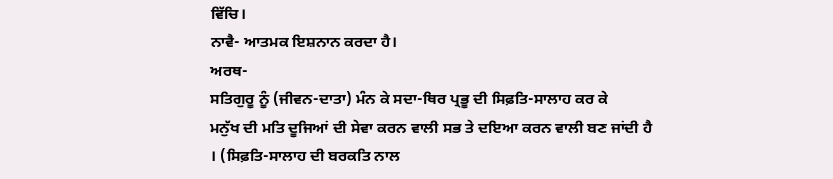ਵਿੱਚਿ।
ਨਾਵੈ- ਆਤਮਕ ਇਸ਼ਨਾਨ ਕਰਦਾ ਹੈ।
ਅਰਥ-
ਸਤਿਗੁਰੂ ਨੂੰ (ਜੀਵਨ-ਦਾਤਾ) ਮੰਨ ਕੇ ਸਦਾ-ਥਿਰ ਪ੍ਰਭੂ ਦੀ ਸਿਫ਼ਤਿ-ਸਾਲਾਹ ਕਰ ਕੇ
ਮਨੁੱਖ ਦੀ ਮਤਿ ਦੂਜਿਆਂ ਦੀ ਸੇਵਾ ਕਰਨ ਵਾਲੀ ਸਭ ਤੇ ਦਇਆ ਕਰਨ ਵਾਲੀ ਬਣ ਜਾਂਦੀ ਹੈ
। (ਸਿਫ਼ਤਿ-ਸਾਲਾਹ ਦੀ ਬਰਕਤਿ ਨਾਲ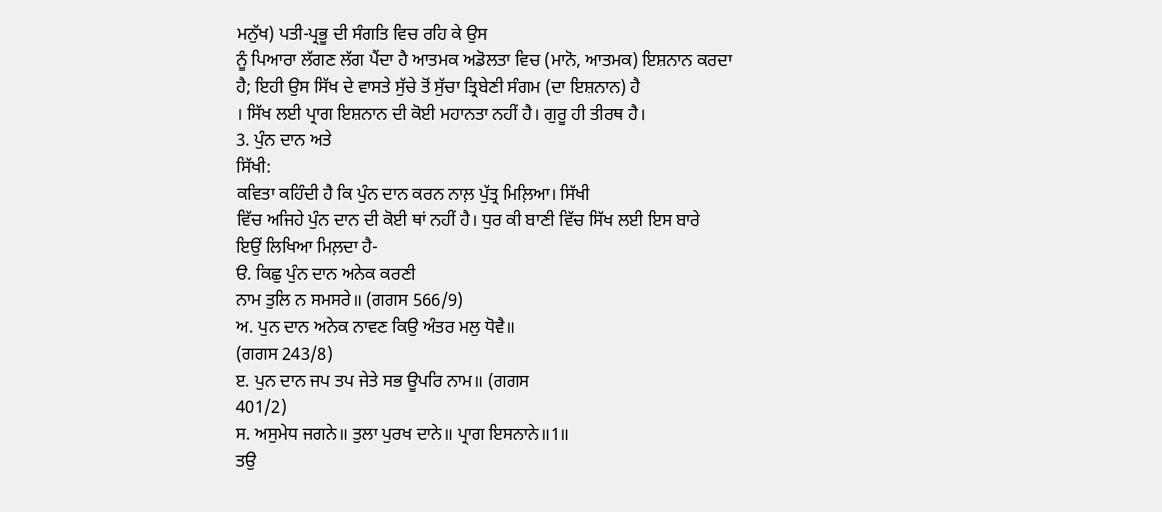ਮਨੁੱਖ) ਪਤੀ-ਪ੍ਰਭੂ ਦੀ ਸੰਗਤਿ ਵਿਚ ਰਹਿ ਕੇ ਉਸ
ਨੂੰ ਪਿਆਰਾ ਲੱਗਣ ਲੱਗ ਪੈਂਦਾ ਹੈ ਆਤਮਕ ਅਡੋਲਤਾ ਵਿਚ (ਮਾਨੋ, ਆਤਮਕ) ਇਸ਼ਨਾਨ ਕਰਦਾ
ਹੈ; ਇਹੀ ਉਸ ਸਿੱਖ ਦੇ ਵਾਸਤੇ ਸੁੱਚੇ ਤੋਂ ਸੁੱਚਾ ਤ੍ਰਿਬੇਣੀ ਸੰਗਮ (ਦਾ ਇਸ਼ਨਾਨ) ਹੈ
। ਸਿੱਖ ਲਈ ਪ੍ਰਾਗ ਇਸ਼ਨਾਨ ਦੀ ਕੋਈ ਮਹਾਨਤਾ ਨਹੀਂ ਹੈ। ਗੁਰੂ ਹੀ ਤੀਰਥ ਹੈ।
3. ਪੁੰਨ ਦਾਨ ਅਤੇ
ਸਿੱਖੀ:
ਕਵਿਤਾ ਕਹਿੰਦੀ ਹੈ ਕਿ ਪੁੰਨ ਦਾਨ ਕਰਨ ਨਾਲ਼ ਪੁੱਤ੍ਰ ਮਿਲ਼ਿਆ। ਸਿੱਖੀ
ਵਿੱਚ ਅਜਿਹੇ ਪੁੰਨ ਦਾਨ ਦੀ ਕੋਈ ਥਾਂ ਨਹੀਂ ਹੈ। ਧੁਰ ਕੀ ਬਾਣੀ ਵਿੱਚ ਸਿੱਖ ਲਈ ਇਸ ਬਾਰੇ
ਇਉਂ ਲਿਖਿਆ ਮਿਲ਼ਦਾ ਹੈ-
ੳ. ਕਿਛੁ ਪੁੰਨ ਦਾਨ ਅਨੇਕ ਕਰਣੀ
ਨਾਮ ਤੁਲਿ ਨ ਸਮਸਰੇ॥ (ਗਗਸ 566/9)
ਅ. ਪੁਨ ਦਾਨ ਅਨੇਕ ਨਾਵਣ ਕਿਉ ਅੰਤਰ ਮਲੁ ਧੋਵੈ॥
(ਗਗਸ 243/8)
ੲ. ਪੁਨ ਦਾਨ ਜਪ ਤਪ ਜੇਤੇ ਸਭ ਊਪਰਿ ਨਾਮ॥ (ਗਗਸ
401/2)
ਸ. ਅਸੁਮੇਧ ਜਗਨੇ॥ ਤੁਲਾ ਪੁਰਖ ਦਾਨੇ॥ ਪ੍ਰਾਗ ਇਸਨਾਨੇ॥1॥
ਤਉ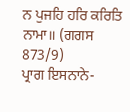ਨ ਪੁਜਹਿ ਹਰਿ ਕਰਿਤਿ ਨਾਮਾ॥ (ਗਗਸ 873/9)
ਪ੍ਰਾਗ ਇਸਨਾਨੇ-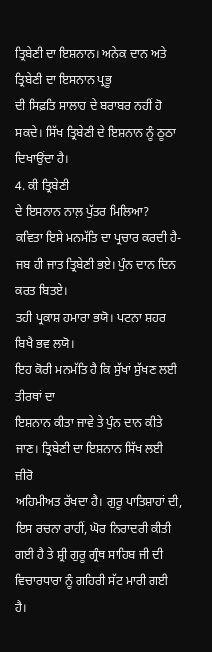ਤ੍ਰਿਬੇਣੀ ਦਾ ਇਸ਼ਨਾਨ। ਅਨੇਕ ਦਾਨ ਅਤੇ ਤ੍ਰਿਬੇਣੀ ਦਾ ਇਸਨਾਨ ਪ੍ਰਭੂ
ਦੀ ਸਿਫ਼ਤਿ ਸਾਲਾਹ ਦੇ ਬਰਾਬਰ ਨਹੀਂ ਹੋ ਸਕਦੇ। ਸਿੱਖ ਤ੍ਰਿਬੇਣੀ ਦੇ ਇਸ਼ਨਾਨ ਨੂੰ ਠੂਠਾ
ਦਿਖਾਉਂਦਾ ਹੈ।
4. ਕੀ ਤ੍ਰਿਬੇਣੀ
ਦੇ ਇਸਨਾਨ ਨਾਲ਼ ਪੁੱਤਰ ਮਿਲਿਆ?
ਕਵਿਤਾ ਇਸੇ ਮਨਮੱਤਿ ਦਾ ਪ੍ਰਚਾਰ ਕਰਦੀ ਹੈ-
ਜਬ ਹੀ ਜਾਤ ਤ੍ਰਿਬੇਣੀ ਭਏ। ਪੁੰਨ ਦਾਨ ਦਿਨ ਕਰਤ ਬਿਤਏ।
ਤਹੀ ਪ੍ਰਕਾਸ਼ ਹਮਾਰਾ ਭਯੋ। ਪਟਨਾ ਸ਼ਹਰ ਬਿਖੈ ਭਵ ਲਯੋ।
ਇਹ ਕੋਰੀ ਮਨਮੱਤਿ ਹੈ ਕਿ ਸੁੱਖਾਂ ਸੁੱਖਣ ਲਈ ਤੀਰਥਾਂ ਦਾ
ਇਸ਼ਨਾਨ ਕੀਤਾ ਜਾਵੇ ਤੇ ਪੁੰਨ ਦਾਨ ਕੀਤੇ ਜਾਣ। ਤ੍ਰਿਬੇਣੀ ਦਾ ਇਸ਼ਨਾਨ ਸਿੱਖ ਲਈ ਜ਼ੀਰੋ
ਅਹਿਮੀਅਤ ਰੱਖਦਾ ਹੈ। ਗੁਰੂ ਪਾਤਿਸ਼ਾਹਾਂ ਦੀ, ਇਸ ਰਚਨਾ ਰਾਹੀਂ, ਘੋਰ ਨਿਰਾਦਰੀ ਕੀਤੀ
ਗਈ ਹੈ ਤੇ ਸ਼੍ਰੀ ਗੁਰੂ ਗ੍ਰੰਥ ਸਾਹਿਬ ਜੀ ਦੀ ਵਿਚਾਰਧਾਰਾ ਨੂੰ ਗਹਿਰੀ ਸੱਟ ਮਾਰੀ ਗਈ
ਹੈ।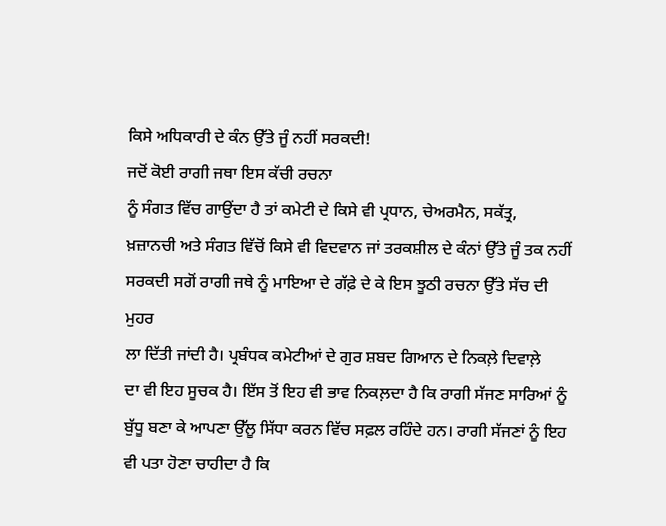ਕਿਸੇ ਅਧਿਕਾਰੀ ਦੇ ਕੰਨ ਉੱਤੇ ਜੂੰ ਨਹੀਂ ਸਰਕਦੀ!
ਜਦੋਂ ਕੋਈ ਰਾਗੀ ਜਥਾ ਇਸ ਕੱਚੀ ਰਚਨਾ
ਨੂੰ ਸੰਗਤ ਵਿੱਚ ਗਾਉਂਦਾ ਹੈ ਤਾਂ ਕਮੇਟੀ ਦੇ ਕਿਸੇ ਵੀ ਪ੍ਰਧਾਨ, ਚੇਅਰਮੈਨ, ਸਕੱਤ੍ਰ,
ਖ਼ਜ਼ਾਨਚੀ ਅਤੇ ਸੰਗਤ ਵਿੱਚੋਂ ਕਿਸੇ ਵੀ ਵਿਦਵਾਨ ਜਾਂ ਤਰਕਸ਼ੀਲ ਦੇ ਕੰਨਾਂ ਉੱਤੇ ਜੂੰ ਤਕ ਨਹੀਂ
ਸਰਕਦੀ ਸਗੋਂ ਰਾਗੀ ਜਥੇ ਨੂੰ ਮਾਇਆ ਦੇ ਗੱਫ਼ੇ ਦੇ ਕੇ ਇਸ ਝੂਠੀ ਰਚਨਾ ਉੱਤੇ ਸੱਚ ਦੀ ਮੁਹਰ
ਲਾ ਦਿੱਤੀ ਜਾਂਦੀ ਹੈ। ਪ੍ਰਬੰਧਕ ਕਮੇਟੀਆਂ ਦੇ ਗੁਰ ਸ਼ਬਦ ਗਿਆਨ ਦੇ ਨਿਕਲ਼ੇ ਦਿਵਾਲ਼ੇ
ਦਾ ਵੀ ਇਹ ਸੂਚਕ ਹੈ। ਇੱਸ ਤੋਂ ਇਹ ਵੀ ਭਾਵ ਨਿਕਲ਼ਦਾ ਹੈ ਕਿ ਰਾਗੀ ਸੱਜਣ ਸਾਰਿਆਂ ਨੂੰ
ਬੁੱਧੂ ਬਣਾ ਕੇ ਆਪਣਾ ਉੱਲੂ ਸਿੱਧਾ ਕਰਨ ਵਿੱਚ ਸਫ਼ਲ ਰਹਿੰਦੇ ਹਨ। ਰਾਗੀ ਸੱਜਣਾਂ ਨੂੰ ਇਹ
ਵੀ ਪਤਾ ਹੋਣਾ ਚਾਹੀਦਾ ਹੈ ਕਿ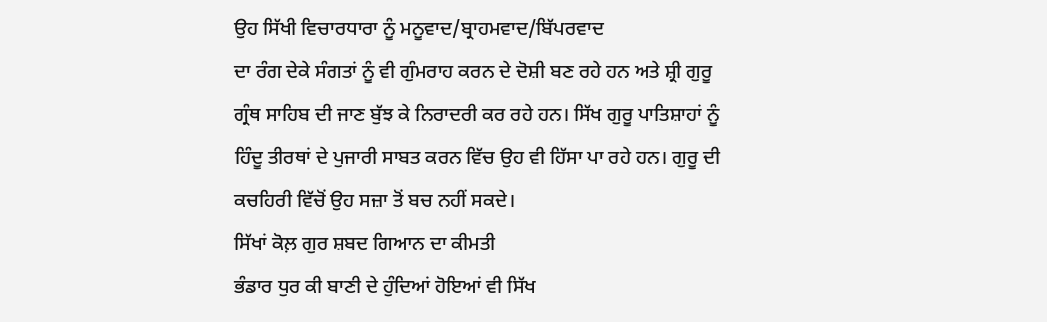ਉਹ ਸਿੱਖੀ ਵਿਚਾਰਧਾਰਾ ਨੂੰ ਮਨੂਵਾਦ/ਬ੍ਰਾਹਮਵਾਦ/ਬਿੱਪਰਵਾਦ
ਦਾ ਰੰਗ ਦੇਕੇ ਸੰਗਤਾਂ ਨੂੰ ਵੀ ਗੁੰਮਰਾਹ ਕਰਨ ਦੇ ਦੋਸ਼ੀ ਬਣ ਰਹੇ ਹਨ ਅਤੇ ਸ਼੍ਰੀ ਗੁਰੂ
ਗ੍ਰੰਥ ਸਾਹਿਬ ਦੀ ਜਾਣ ਬੁੱਝ ਕੇ ਨਿਰਾਦਰੀ ਕਰ ਰਹੇ ਹਨ। ਸਿੱਖ ਗੁਰੂ ਪਾਤਿਸ਼ਾਹਾਂ ਨੂੰ
ਹਿੰਦੂ ਤੀਰਥਾਂ ਦੇ ਪੁਜਾਰੀ ਸਾਬਤ ਕਰਨ ਵਿੱਚ ਉਹ ਵੀ ਹਿੱਸਾ ਪਾ ਰਹੇ ਹਨ। ਗੁਰੂ ਦੀ
ਕਚਹਿਰੀ ਵਿੱਚੋਂ ਉਹ ਸਜ਼ਾ ਤੋਂ ਬਚ ਨਹੀਂ ਸਕਦੇ।
ਸਿੱਖਾਂ ਕੋਲ਼ ਗੁਰ ਸ਼ਬਦ ਗਿਆਨ ਦਾ ਕੀਮਤੀ
ਭੰਡਾਰ ਧੁਰ ਕੀ ਬਾਣੀ ਦੇ ਹੁੰਦਿਆਂ ਹੋਇਆਂ ਵੀ ਸਿੱਖ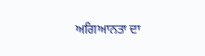ਅਗਿਆਨਤਾ ਦਾ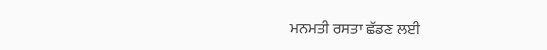ਮਨਮਤੀ ਰਸਤਾ ਛੱਡਣ ਲਈ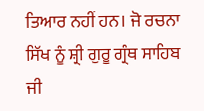ਤਿਆਰ ਨਹੀਂ ਹਨ। ਜੋ ਰਚਨਾ ਸਿੱਖ ਨੂੰ ਸ਼੍ਰੀ ਗੁਰੂ ਗ੍ਰੰਥ ਸਾਹਿਬ ਜੀ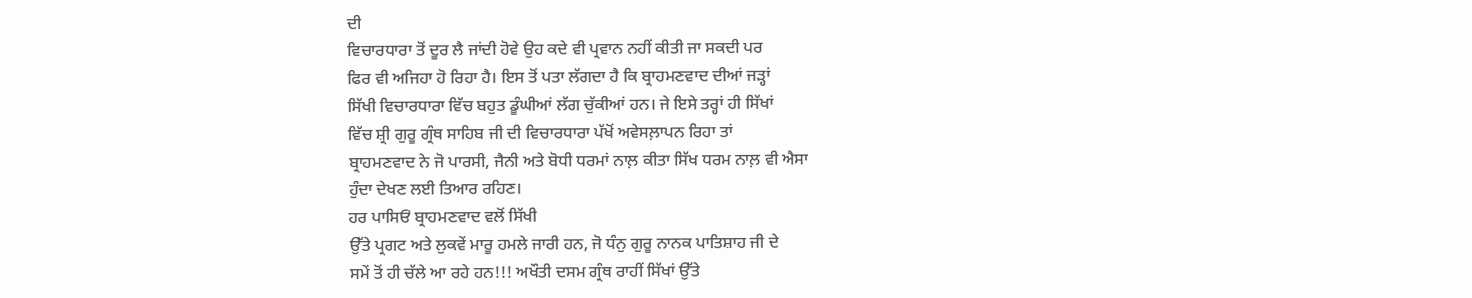ਦੀ
ਵਿਚਾਰਧਾਰਾ ਤੋਂ ਦੂਰ ਲੈ ਜਾਂਦੀ ਹੋਵੇ ਉਹ ਕਦੇ ਵੀ ਪ੍ਰਵਾਨ ਨਹੀਂ ਕੀਤੀ ਜਾ ਸਕਦੀ ਪਰ
ਫਿਰ ਵੀ ਅਜਿਹਾ ਹੋ ਰਿਹਾ ਹੈ। ਇਸ ਤੋਂ ਪਤਾ ਲੱਗਦਾ ਹੈ ਕਿ ਬ੍ਰਾਹਮਣਵਾਦ ਦੀਆਂ ਜੜ੍ਹਾਂ
ਸਿੱਖੀ ਵਿਚਾਰਧਾਰਾ ਵਿੱਚ ਬਹੁਤ ਡੂੰਘੀਆਂ ਲੱਗ ਚੁੱਕੀਆਂ ਹਨ। ਜੇ ਇਸੇ ਤਰ੍ਹਾਂ ਹੀ ਸਿੱਖਾਂ
ਵਿੱਚ ਸ਼੍ਰੀ ਗੁਰੂ ਗ੍ਰੰਥ ਸਾਹਿਬ ਜੀ ਦੀ ਵਿਚਾਰਧਾਰਾ ਪੱਖੋਂ ਅਵੇਸਲ਼ਾਪਨ ਰਿਹਾ ਤਾਂ
ਬ੍ਰਾਹਮਣਵਾਦ ਨੇ ਜੋ ਪਾਰਸੀ, ਜੈਨੀ ਅਤੇ ਬੋਧੀ ਧਰਮਾਂ ਨਾਲ਼ ਕੀਤਾ ਸਿੱਖ ਧਰਮ ਨਾਲ਼ ਵੀ ਐਸਾ
ਹੁੰਦਾ ਦੇਖਣ ਲਈ ਤਿਆਰ ਰਹਿਣ।
ਹਰ ਪਾਸਿਓਂ ਬ੍ਰਾਹਮਣਵਾਦ ਵਲੋਂ ਸਿੱਖੀ
ਉੱਤੇ ਪ੍ਰਗਟ ਅਤੇ ਲੁਕਵੇਂ ਮਾਰੂ ਹਮਲੇ ਜਾਰੀ ਹਨ, ਜੋ ਧੰਨੁ ਗੁਰੂ ਨਾਨਕ ਪਾਤਿਸ਼ਾਹ ਜੀ ਦੇ
ਸਮੇਂ ਤੋਂ ਹੀ ਚੱਲੇ ਆ ਰਹੇ ਹਨ!!! ਅਖੌਤੀ ਦਸਮ ਗ੍ਰੰਥ ਰਾਹੀਂ ਸਿੱਖਾਂ ਉੱਤੇ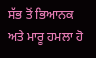ਸੱਭ ਤੋਂ ਭਿਆਨਕ ਅਤੇ ਮਾਰੂ ਹਮਲਾ ਹੋ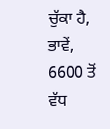ਚੁੱਕਾ ਹੈ, ਭਾਵੇਂ, 6600 ਤੋਂ ਵੱਧ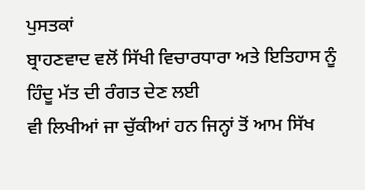ਪੁਸਤਕਾਂ
ਬ੍ਰਾਹਣਵਾਦ ਵਲੋਂ ਸਿੱਖੀ ਵਿਚਾਰਧਾਰਾ ਅਤੇ ਇਤਿਹਾਸ ਨੂੰ ਹਿੰਦੂ ਮੱਤ ਦੀ ਰੰਗਤ ਦੇਣ ਲਈ
ਵੀ ਲਿਖੀਆਂ ਜਾ ਚੁੱਕੀਆਂ ਹਨ ਜਿਨ੍ਹਾਂ ਤੋਂ ਆਮ ਸਿੱਖ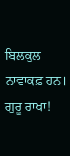ਬਿਲਕੁਲ ਨਾਵਾਕਫ਼ ਹਨ।
ਗੁਰੂ ਰਾਖਾ!